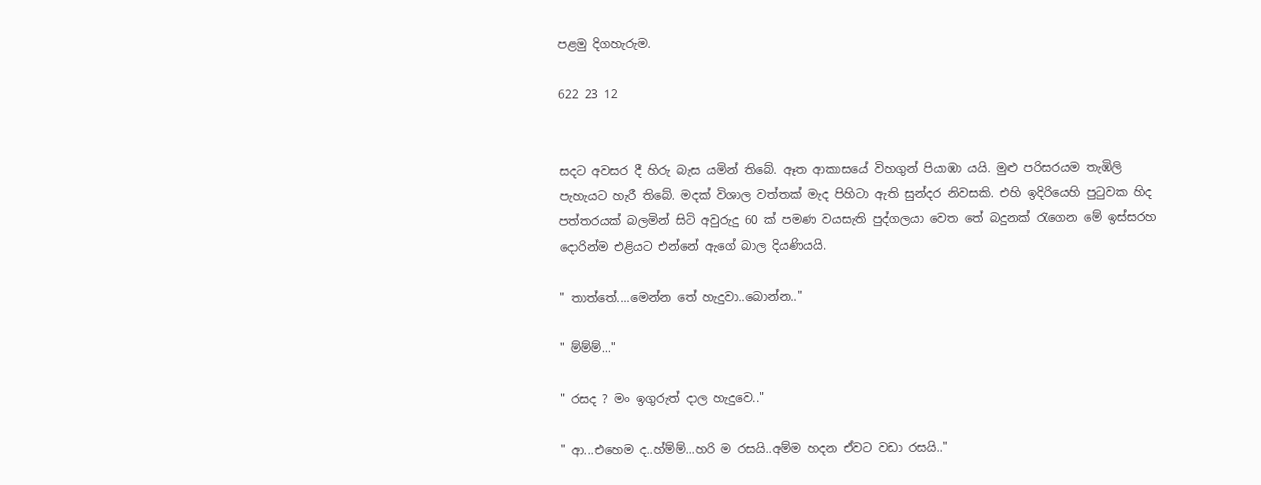පළමු දිගහැරුම.

622 23 12


සදට අවසර දී හිරු බැස යමින් තිබේ. ඈත ආකාසයේ විහගුන් පියාඹා යයි. මුළු පරිසරයම තැඹිලි පැහැයට හැරී තිබේ. මදක් විශාල වත්තක් මැද පිහිටා ඇති සුන්දර නිවසකි. එහි ඉදිරියෙහි පුටුවක හිද පත්තරයක් බලමින් සිටි අවුරුදු 60 ක් පමණ වයසැති පුද්ගලයා වෙත තේ බදුනක් රැගෙන මේ ඉස්සරහ දොරින්ම එළියට එන්නේ ඇගේ බාල දියණියයි.

" තාත්තේ....මෙන්න තේ හැදුවා..බොන්න.."

" ම්ම්ම්..."

" රසද ? මං ඉගුරුත් දාල හැදුවෙ.."

" ආ...එහෙම ද..හ්ම්ම්...හරි ම රසයි..අම්ම හදන ඒවට වඩා රසයි.."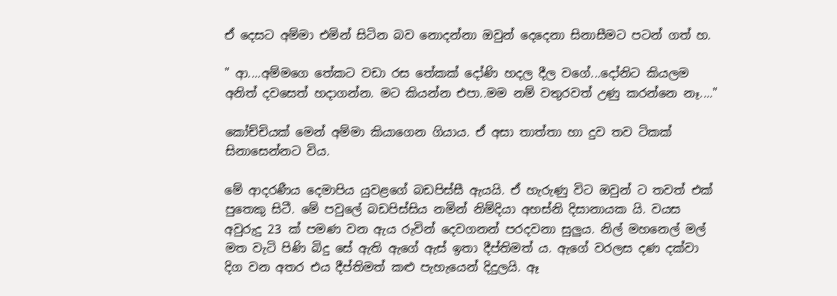ඒ දෙසට අම්මා එමින් සිටින බව නොදන්නා ඔවුන් දෙදෙනා සිනාසීමට පටන් ගත් හ.

" ආ....අම්මගෙ තේකට වඩා රස තේකක් දෝණි හදල දීල වගේ...දෝනිට කියලම අනිත් දවසෙත් හදාගන්න. මට කියන්න එපා..මම නම් වතුරවත් උණු කරන්නෙ නෑ...."

කෝච්චියක් මෙන් අම්මා කියාගෙන ගියාය. ඒ අසා තාත්තා හා දුව තව ටිකක් සිනාසෙන්නට විය.

මේ ආදරණීය දෙමාපිය යුවළගේ බඩපිස්සී ඇයයි. ඒ හැරුණු විට ඔවුන් ට තවත් එක් පුතෙකු සිටී. මේ පවුලේ බඩපිස්සිය නමින් නිම්දියා අහස්නි දිසානායක යි. වයස අවුරුදු 23 ක් පමණ වන ඇය රුවින් දෙවගනන් පරදවනා සුලුය. නිල් මහනෙල් මල් මත වැටි පිණි බිදු සේ ඇති ඇගේ ඇස් ඉතා දීප්තිමත් ය. ඇගේ වරලස දණ දක්වා දිග වන අතර එය දීප්තිමත් කළු පැහැයෙන් දිදුලයි. ඈ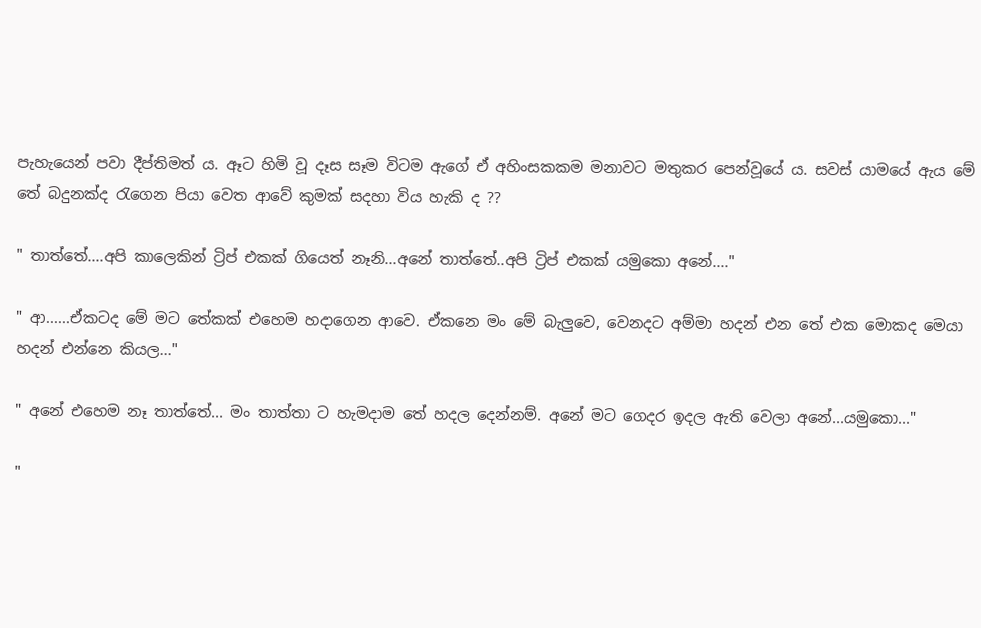පැහැයෙන් පවා දීප්තිමත් ය. ඈට හිමි වූ දෑස සෑම විටම ඇගේ ඒ අහිංසකකම මනාවට මතුකර පෙන්වූයේ ය. සවස් යාමයේ ඇය මේ තේ බදුනක්ද රැගෙන පියා වෙත ආවේ කුමක් සදහා විය හැකි ද ??

" තාත්තේ....අපි කාලෙකින් ට්‍රිප් එකක් ගියෙත් නෑනි...අනේ තාත්තේ..අපි ට්‍රිප් එකක් යමුකො අනේ...."

" ආ......ඒකටද මේ මට තේකක් එහෙම හදාගෙන ආවෙ. ඒකනෙ මං මේ බැලුවෙ, වෙනදට අම්මා හදන් එන තේ එක මොකද මෙයා හදන් එන්නෙ කියල..."

" අනේ එහෙම නෑ තාත්තේ... මං තාත්තා ට හැමදාම තේ හදල දෙන්නම්. අනේ මට ගෙදර ඉදල ඇති වෙලා අනේ...යමුකො..."

"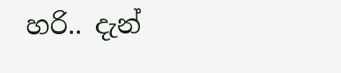හරි.. දැන්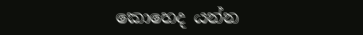කොහෙද යන්න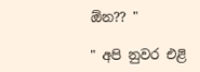ඕන?? "

" අපි නුවර එළි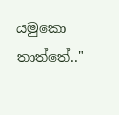යමුකො තාත්තේ.."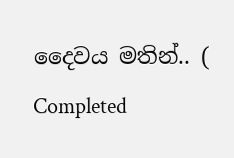දෛවය මතින්.. ( Completed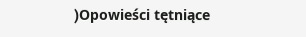)Opowieści tętniące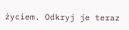życiem. Odkryj je teraz